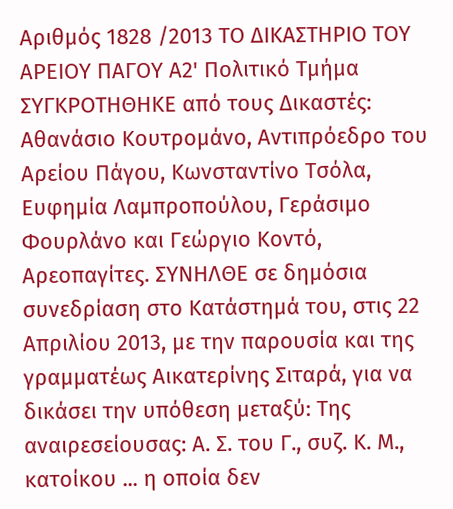Αριθμός 1828 /2013 ΤΟ ΔΙΚΑΣΤΗΡΙΟ ΤΟΥ ΑΡΕΙΟΥ ΠΑΓΟΥ A2' Πολιτικό Τμήμα ΣΥΓΚΡΟΤΗΘΗΚΕ από τους Δικαστές: Αθανάσιο Κουτρομάνο, Αντιπρόεδρο του Αρείου Πάγου, Κωνσταντίνο Τσόλα, Ευφημία Λαμπροπούλου, Γεράσιμο Φουρλάνο και Γεώργιο Κοντό, Αρεοπαγίτες. ΣΥΝΗΛΘΕ σε δημόσια συνεδρίαση στο Κατάστημά του, στις 22 Απριλίου 2013, με την παρουσία και της γραμματέως Αικατερίνης Σιταρά, για να δικάσει την υπόθεση μεταξύ: Της αναιρεσείουσας: Α. Σ. του Γ., συζ. Κ. Μ., κατοίκου ... η οποία δεν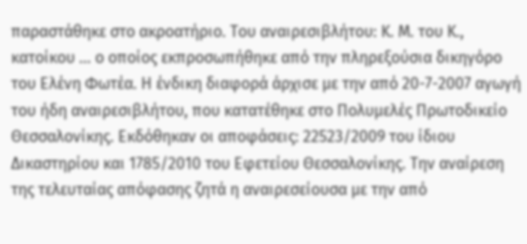παραστάθηκε στο ακροατήριο. Του αναιρεσιβλήτου: Κ. Μ. του Κ., κατοίκου ... ο οποίος εκπροσωπήθηκε από την πληρεξούσια δικηγόρο του Ελένη Φωτέα. Η ένδικη διαφορά άρχισε με την από 20-7-2007 αγωγή του ήδη αναιρεσιβλήτου, που κατατέθηκε στο Πολυμελές Πρωτοδικείο Θεσσαλονίκης. Εκδόθηκαν οι αποφάσεις: 22523/2009 του ίδιου Δικαστηρίου και 1785/2010 του Εφετείου Θεσσαλονίκης. Την αναίρεση της τελευταίας απόφασης ζητά η αναιρεσείουσα με την από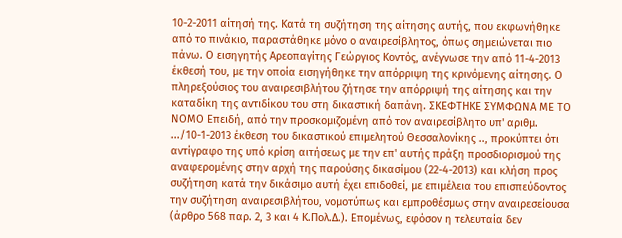10-2-2011 αίτησή της. Κατά τη συζήτηση της αίτησης αυτής, που εκφωνήθηκε από το πινάκιο, παραστάθηκε μόνο ο αναιρεσίβλητος, όπως σημειώνεται πιο πάνω. Ο εισηγητής Αρεοπαγίτης Γεώργιος Κοντός, ανέγνωσε την από 11-4-2013 έκθεσή του, με την οποία εισηγήθηκε την απόρριψη της κρινόμενης αίτησης. Ο πληρεξούσιος του αναιρεσιβλήτου ζήτησε την απόρριψή της αίτησης και την καταδίκη της αντιδίκου του στη δικαστική δαπάνη. ΣΚΕΦΤΗΚΕ ΣΥΜΦΩΝΑ ΜΕ ΤΟ ΝΟΜΟ Επειδή, από την προσκομιζομένη από τον αναιρεσίβλητο υπ' αριθμ. .../10-1-2013 έκθεση του δικαστικού επιμελητού Θεσσαλονίκης .., προκύπτει ότι αντίγραφο της υπό κρίση αιτήσεως με την επ' αυτής πράξη προσδιορισμού της αναφερομένης στην αρχή της παρούσης δικασίμου (22-4-2013) και κλήση προς συζήτηση κατά την δικάσιμο αυτή έχει επιδοθεί, με επιμέλεια του επισπεύδοντος την συζήτηση αναιρεσιβλήτου, νομοτύπως και εμπροθέσμως στην αναιρεσείουσα (άρθρο 568 παρ. 2, 3 και 4 Κ.Πολ.Δ.). Επομένως, εφόσον η τελευταία δεν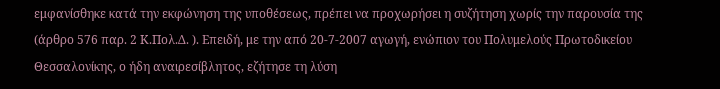εμφανίσθηκε κατά την εκφώνηση της υποθέσεως, πρέπει να προχωρήσει η συζήτηση χωρίς την παρουσία της (άρθρο 576 παρ. 2 Κ.Πολ.Δ. ). Επειδή, με την από 20-7-2007 αγωγή, ενώπιον του Πολυμελούς Πρωτοδικείου Θεσσαλονίκης, ο ήδη αναιρεσίβλητος, εζήτησε τη λύση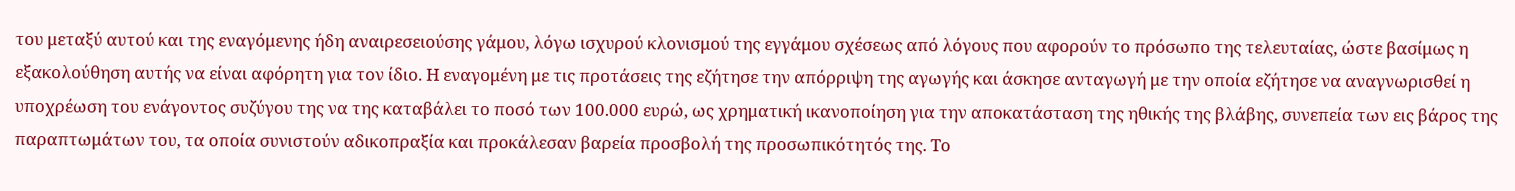του μεταξύ αυτού και της εναγόμενης ήδη αναιρεσειούσης γάμου, λόγω ισχυρού κλονισμού της εγγάμου σχέσεως από λόγους που αφορούν το πρόσωπο της τελευταίας, ώστε βασίμως η εξακολούθηση αυτής να είναι αφόρητη για τον ίδιο. Η εναγομένη με τις προτάσεις της εζήτησε την απόρριψη της αγωγής και άσκησε ανταγωγή με την οποία εζήτησε να αναγνωρισθεί η υποχρέωση του ενάγοντος συζύγου της να της καταβάλει το ποσό των 100.000 ευρώ, ως χρηματική ικανοποίηση για την αποκατάσταση της ηθικής της βλάβης, συνεπεία των εις βάρος της παραπτωμάτων του, τα οποία συνιστούν αδικοπραξία και προκάλεσαν βαρεία προσβολή της προσωπικότητός της. Το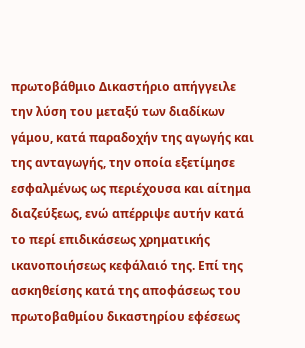πρωτοβάθμιο Δικαστήριο απήγγειλε την λύση του μεταξύ των διαδίκων γάμου, κατά παραδοχήν της αγωγής και της ανταγωγής, την οποία εξετίμησε εσφαλμένως ως περιέχουσα και αίτημα διαζεύξεως, ενώ απέρριψε αυτήν κατά το περί επιδικάσεως χρηματικής ικανοποιήσεως κεφάλαιό της. Επί της ασκηθείσης κατά της αποφάσεως του πρωτοβαθμίου δικαστηρίου εφέσεως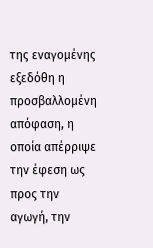της εναγομένης εξεδόθη η προσβαλλομένη απόφαση, η οποία απέρριψε την έφεση ως προς την αγωγή, την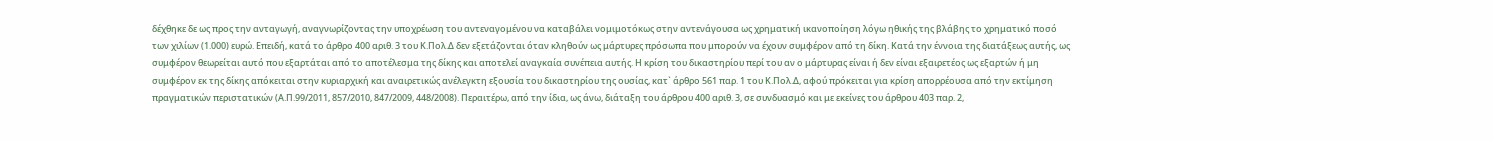δέχθηκε δε ως προς την ανταγωγή, αναγνωρίζοντας την υποχρέωση του αντεναγομένου να καταβάλει νομιμοτόκως στην αντενάγουσα ως χρηματική ικανοποίηση λόγω ηθικής της βλάβης το χρηματικό ποσό των χιλίων (1.000) ευρώ. Επειδή, κατά το άρθρο 400 αριθ. 3 του Κ.Πολ.Δ δεν εξετάζονται όταν κληθούν ως μάρτυρες πρόσωπα που μπορούν να έχουν συμφέρον από τη δίκη. Κατά την έννοια της διατάξεως αυτής, ως συμφέρον θεωρείται αυτό που εξαρτάται από το αποτέλεσμα της δίκης και αποτελεί αναγκαία συνέπεια αυτής. Η κρίση του δικαστηρίου περί του αν ο μάρτυρας είναι ή δεν είναι εξαιρετέος ως εξαρτών ή μη συμφέρον εκ της δίκης απόκειται στην κυριαρχική και αναιρετικώς ανέλεγκτη εξουσία του δικαστηρίου της ουσίας, κατ` άρθρο 561 παρ. 1 του Κ.Πολ.Δ, αφού πρόκειται για κρίση απορρέουσα από την εκτίμηση πραγματικών περιστατικών (Α.Π.99/2011, 857/2010, 847/2009, 448/2008). Περαιτέρω, από την ίδια, ως άνω, διάταξη του άρθρου 400 αριθ. 3, σε συνδυασμό και με εκείνες του άρθρου 403 παρ. 2,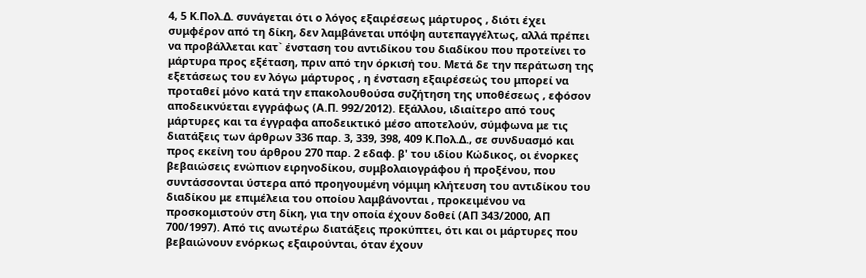4, 5 Κ.Πολ.Δ. συνάγεται ότι ο λόγος εξαιρέσεως μάρτυρος , διότι έχει συμφέρον από τη δίκη, δεν λαμβάνεται υπόψη αυτεπαγγέλτως, αλλά πρέπει να προβάλλεται κατ` ένσταση του αντιδίκου του διαδίκου που προτείνει το μάρτυρα προς εξέταση, πριν από την όρκισή του. Μετά δε την περάτωση της εξετάσεως του εν λόγω μάρτυρος , η ένσταση εξαιρέσεώς του μπορεί να προταθεί μόνο κατά την επακολουθούσα συζήτηση της υποθέσεως , εφόσον αποδεικνύεται εγγράφως (Α.Π. 992/2012). Εξάλλου, ιδιαίτερο από τους μάρτυρες και τα έγγραφα αποδεικτικό μέσο αποτελούν, σύμφωνα με τις διατάξεις των άρθρων 336 παρ. 3, 339, 398, 409 Κ.Πολ.Δ., σε συνδυασμό και προς εκείνη του άρθρου 270 παρ. 2 εδαφ. β' του ιδίου Κώδικος, οι ένορκες βεβαιώσεις ενώπιον ειρηνοδίκου, συμβολαιογράφου ή προξένου, που συντάσσονται ύστερα από προηγουμένη νόμιμη κλήτευση του αντιδίκου του διαδίκου με επιμέλεια του οποίου λαμβάνονται , προκειμένου να προσκομιστούν στη δίκη, για την οποία έχουν δοθεί (ΑΠ 343/2000, ΑΠ 700/1997). Από τις ανωτέρω διατάξεις προκύπτει, ότι και οι μάρτυρες που βεβαιώνουν ενόρκως εξαιρούνται, όταν έχουν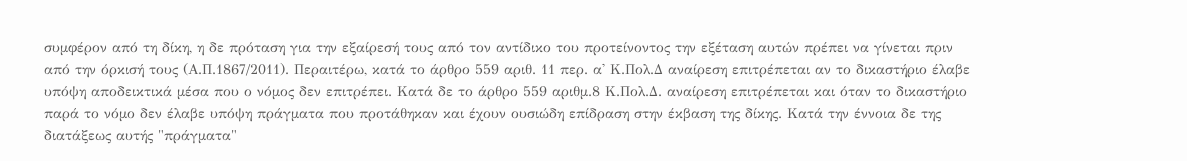συμφέρον από τη δίκη, η δε πρόταση για την εξαίρεσή τους από τον αντίδικο του προτείνοντος την εξέταση αυτών πρέπει να γίνεται πριν από την όρκισή τους (Α.Π.1867/2011). Περαιτέρω, κατά το άρθρο 559 αριθ. 11 περ. α' Κ.Πολ.Δ αναίρεση επιτρέπεται αν το δικαστήριο έλαβε υπόψη αποδεικτικά μέσα που ο νόμος δεν επιτρέπει. Κατά δε το άρθρο 559 αριθμ.8 Κ.Πολ.Δ. αναίρεση επιτρέπεται και όταν το δικαστήριο παρά το νόμο δεν έλαβε υπόψη πράγματα που προτάθηκαν και έχουν ουσιώδη επίδραση στην έκβαση της δίκης. Κατά την έννοια δε της διατάξεως αυτής "πράγματα"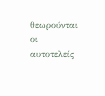θεωρούνται οι αυτοτελείς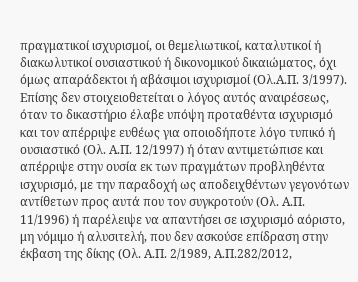πραγματικοί ισχυρισμοί, οι θεμελιωτικοί, καταλυτικοί ή διακωλυτικοί ουσιαστικού ή δικονομικού δικαιώματος, όχι όμως απαράδεκτοι ή αβάσιμοι ισχυρισμοί (Ολ.Α.Π. 3/1997). Επίσης δεν στοιχειοθετείται ο λόγος αυτός αναιρέσεως, όταν το δικαστήριο έλαβε υπόψη προταθέντα ισχυρισμό και τον απέρριψε ευθέως για οποιοδήποτε λόγο τυπικό ή ουσιαστικό (Ολ. Α.Π. 12/1997) ή όταν αντιμετώπισε και απέρριψε στην ουσία εκ των πραγμάτων προβληθέντα ισχυρισμό, με την παραδοχή ως αποδειχθέντων γεγονότων αντίθετων προς αυτά που τον συγκροτούν (Ολ. Α.Π. 11/1996) ή παρέλειψε να απαντήσει σε ισχυρισμό αόριστο, μη νόμιμο ή αλυσιτελή, που δεν ασκούσε επίδραση στην έκβαση της δίκης (Ολ. Α.Π. 2/1989, Α.Π.282/2012,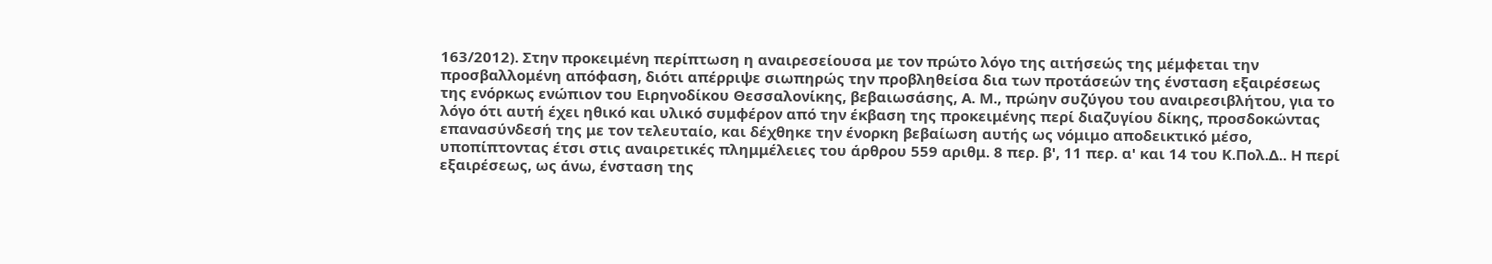163/2012). Στην προκειμένη περίπτωση η αναιρεσείουσα με τον πρώτο λόγο της αιτήσεώς της μέμφεται την προσβαλλομένη απόφαση, διότι απέρριψε σιωπηρώς την προβληθείσα δια των προτάσεών της ένσταση εξαιρέσεως της ενόρκως ενώπιον του Ειρηνοδίκου Θεσσαλονίκης, βεβαιωσάσης, Α. Μ., πρώην συζύγου του αναιρεσιβλήτου, για το λόγο ότι αυτή έχει ηθικό και υλικό συμφέρον από την έκβαση της προκειμένης περί διαζυγίου δίκης, προσδοκώντας επανασύνδεσή της με τον τελευταίο, και δέχθηκε την ένορκη βεβαίωση αυτής ως νόμιμο αποδεικτικό μέσο, υποπίπτοντας έτσι στις αναιρετικές πλημμέλειες του άρθρου 559 αριθμ. 8 περ. β', 11 περ. α' και 14 του Κ.Πολ.Δ.. Η περί εξαιρέσεως, ως άνω, ένσταση της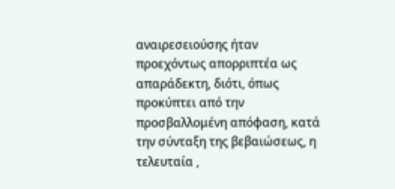αναιρεσειούσης ήταν προεχόντως απορριπτέα ως απαράδεκτη, διότι, όπως προκύπτει από την προσβαλλομένη απόφαση, κατά την σύνταξη της βεβαιώσεως, η τελευταία ,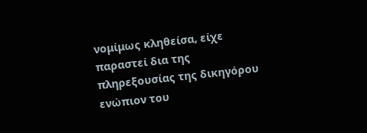νομίμως κληθείσα, είχε παραστεί δια της πληρεξουσίας της δικηγόρου ενώπιον του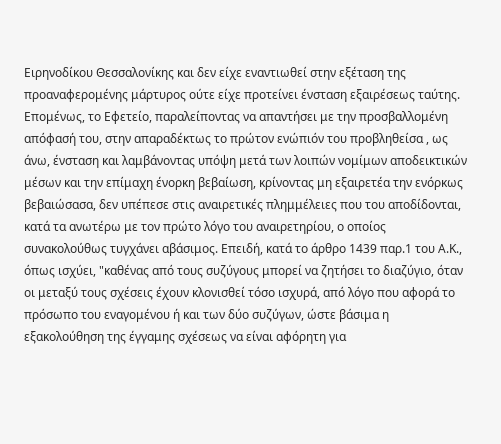Ειρηνοδίκου Θεσσαλονίκης και δεν είχε εναντιωθεί στην εξέταση της προαναφερομένης μάρτυρος ούτε είχε προτείνει ένσταση εξαιρέσεως ταύτης. Επομένως, το Εφετείο, παραλείποντας να απαντήσει με την προσβαλλομένη απόφασή του, στην απαραδέκτως το πρώτον ενώπιόν του προβληθείσα , ως άνω, ένσταση και λαμβάνοντας υπόψη μετά των λοιπών νομίμων αποδεικτικών μέσων και την επίμαχη ένορκη βεβαίωση, κρίνοντας μη εξαιρετέα την ενόρκως βεβαιώσασα, δεν υπέπεσε στις αναιρετικές πλημμέλειες που του αποδίδονται, κατά τα ανωτέρω με τον πρώτο λόγο του αναιρετηρίου, ο οποίος συνακολούθως τυγχάνει αβάσιμος. Επειδή, κατά το άρθρο 1439 παρ.1 του Α.Κ., όπως ισχύει, "καθένας από τους συζύγους μπορεί να ζητήσει το διαζύγιο, όταν οι μεταξύ τους σχέσεις έχουν κλονισθεί τόσο ισχυρά, από λόγο που αφορά το πρόσωπο του εναγομένου ή και των δύο συζύγων, ώστε βάσιμα η εξακολούθηση της έγγαμης σχέσεως να είναι αφόρητη για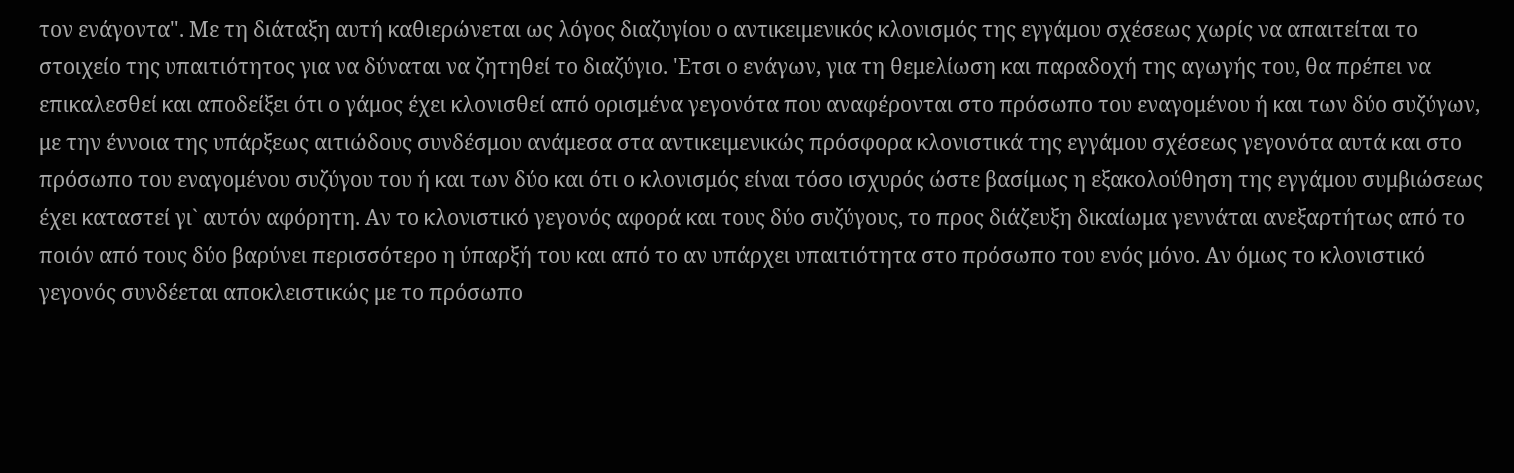τον ενάγοντα". Με τη διάταξη αυτή καθιερώνεται ως λόγος διαζυγίου ο αντικειμενικός κλονισμός της εγγάμου σχέσεως χωρίς να απαιτείται το στοιχείο της υπαιτιότητος για να δύναται να ζητηθεί το διαζύγιο. 'Ετσι ο ενάγων, για τη θεμελίωση και παραδοχή της αγωγής του, θα πρέπει να επικαλεσθεί και αποδείξει ότι ο γάμος έχει κλονισθεί από ορισμένα γεγονότα που αναφέρονται στο πρόσωπο του εναγομένου ή και των δύο συζύγων, με την έννοια της υπάρξεως αιτιώδους συνδέσμου ανάμεσα στα αντικειμενικώς πρόσφορα κλονιστικά της εγγάμου σχέσεως γεγονότα αυτά και στο πρόσωπο του εναγομένου συζύγου του ή και των δύο και ότι ο κλονισμός είναι τόσο ισχυρός ώστε βασίμως η εξακολούθηση της εγγάμου συμβιώσεως έχει καταστεί γι` αυτόν αφόρητη. Αν το κλονιστικό γεγονός αφορά και τους δύο συζύγους, το προς διάζευξη δικαίωμα γεννάται ανεξαρτήτως από το ποιόν από τους δύο βαρύνει περισσότερο η ύπαρξή του και από το αν υπάρχει υπαιτιότητα στο πρόσωπο του ενός μόνο. Αν όμως το κλονιστικό γεγονός συνδέεται αποκλειστικώς με το πρόσωπο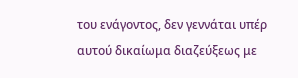του ενάγοντος, δεν γεννάται υπέρ αυτού δικαίωμα διαζεύξεως με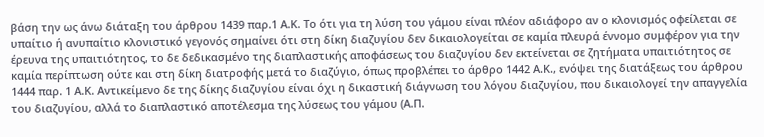βάση την ως άνω διάταξη του άρθρου 1439 παρ.1 Α.Κ. Το ότι για τη λύση του γάμου είναι πλέον αδιάφορο αν ο κλονισμός οφείλεται σε υπαίτιο ή ανυπαίτιο κλονιστικό γεγονός σημαίνει ότι στη δίκη διαζυγίου δεν δικαιολογείται σε καμία πλευρά έννομο συμφέρον για την έρευνα της υπαιτιότητος, το δε δεδικασμένο της διαπλαστικής αποφάσεως του διαζυγίου δεν εκτείνεται σε ζητήματα υπαιτιότητος σε καμία περίπτωση ούτε και στη δίκη διατροφής μετά το διαζύγιο, όπως προβλέπει το άρθρο 1442 Α.Κ., ενόψει της διατάξεως του άρθρου 1444 παρ. 1 Α.Κ. Αντικείμενο δε της δίκης διαζυγίου είναι όχι η δικαστική διάγνωση του λόγου διαζυγίου, που δικαιολογεί την απαγγελία του διαζυγίου, αλλά το διαπλαστικό αποτέλεσμα της λύσεως του γάμου (Α.Π.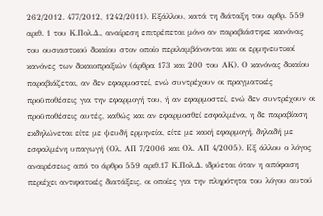262/2012. 477/2012, 1242/2011). Εξάλλου, κατά τη διάταξη του αρθρ. 559 αριθ. 1 του Κ.Πολ.Δ., αναίρεση επιτρέπεται μόνο αν παραβιάστηκε κανόνας του ουσιαστικού δικαίου στον οποίο περιλαμβάνονται και οι ερμηνευτικοί κανόνες των δικαιοπραξιών (άρθρα 173 και 200 του ΑΚ). Ο κανόνας δικαίου παραβιάζεται, αν δεν εφαρμοστεί, ενώ συντρέχουν οι πραγματικές προϋποθέσεις για την εφαρμογή του, ή αν εφαρμοστεί, ενώ δεν συντρέχουν οι προϋποθέσεις αυτές, καθώς και αν εφαρμοσθεί εσφαλμένα, η δε παραβίαση εκδηλώνεται είτε με ψευδή ερμηνεία, είτε με κακή εφαρμογή, δηλαδή με εσφαλμένη υπαγωγή (Ολ. ΑΠ 7/2006 και Ολ. ΑΠ 4/2005). Εξ άλλου ο λόγος αναιρέσεως από το άρθρο 559 αριθ.17 Κ.Πολ.Δ. ιδρύεται όταν η απόφαση περιέχει αντιφατικές διατάξεις, οι οποίες για την πληρότητα του λόγου αυτού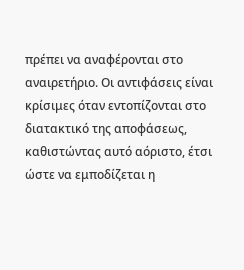πρέπει να αναφέρονται στο αναιρετήριο. Οι αντιφάσεις είναι κρίσιμες όταν εντοπίζονται στο διατακτικό της αποφάσεως, καθιστώντας αυτό αόριστο, έτσι ώστε να εμποδίζεται η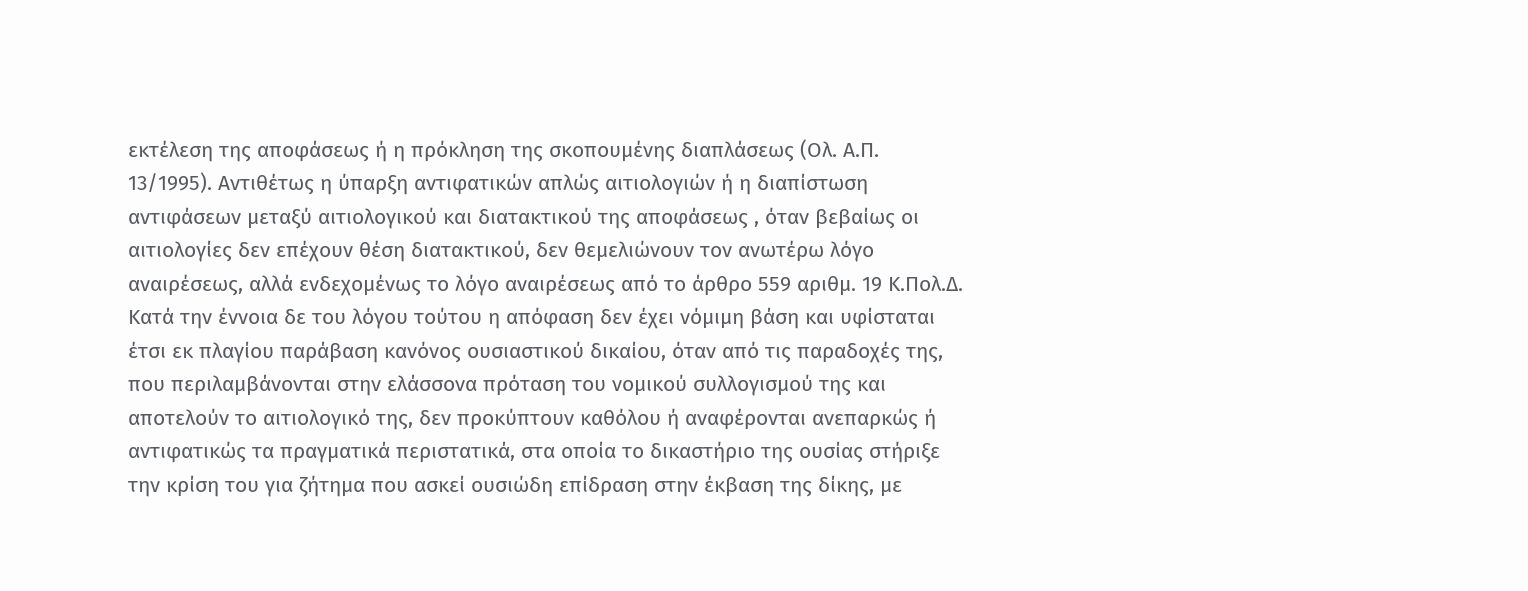εκτέλεση της αποφάσεως ή η πρόκληση της σκοπουμένης διαπλάσεως (Ολ. Α.Π. 13/1995). Αντιθέτως η ύπαρξη αντιφατικών απλώς αιτιολογιών ή η διαπίστωση αντιφάσεων μεταξύ αιτιολογικού και διατακτικού της αποφάσεως , όταν βεβαίως οι αιτιολογίες δεν επέχουν θέση διατακτικού, δεν θεμελιώνουν τον ανωτέρω λόγο αναιρέσεως, αλλά ενδεχομένως το λόγο αναιρέσεως από το άρθρο 559 αριθμ. 19 Κ.Πολ.Δ. Κατά την έννοια δε του λόγου τούτου η απόφαση δεν έχει νόμιμη βάση και υφίσταται έτσι εκ πλαγίου παράβαση κανόνος ουσιαστικού δικαίου, όταν από τις παραδοχές της, που περιλαμβάνονται στην ελάσσονα πρόταση του νομικού συλλογισμού της και αποτελούν το αιτιολογικό της, δεν προκύπτουν καθόλου ή αναφέρονται ανεπαρκώς ή αντιφατικώς τα πραγματικά περιστατικά, στα οποία το δικαστήριο της ουσίας στήριξε την κρίση του για ζήτημα που ασκεί ουσιώδη επίδραση στην έκβαση της δίκης, με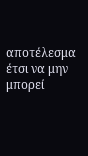αποτέλεσμα έτσι να μην μπορεί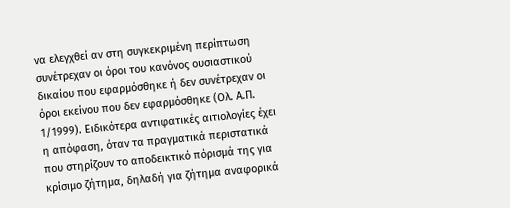να ελεγχθεί αν στη συγκεκριμένη περίπτωση συνέτρεχαν οι όροι του κανόνος ουσιαστικού δικαίου που εφαρμόσθηκε ή δεν συνέτρεχαν οι όροι εκείνου που δεν εφαρμόσθηκε (Ολ. Α.Π. 1/1999). Ειδικότερα αντιφατικές αιτιολογίες έχει η απόφαση, όταν τα πραγματικά περιστατικά που στηρίζουν το αποδεικτικό πόρισμά της για κρίσιμο ζήτημα, δηλαδή για ζήτημα αναφορικά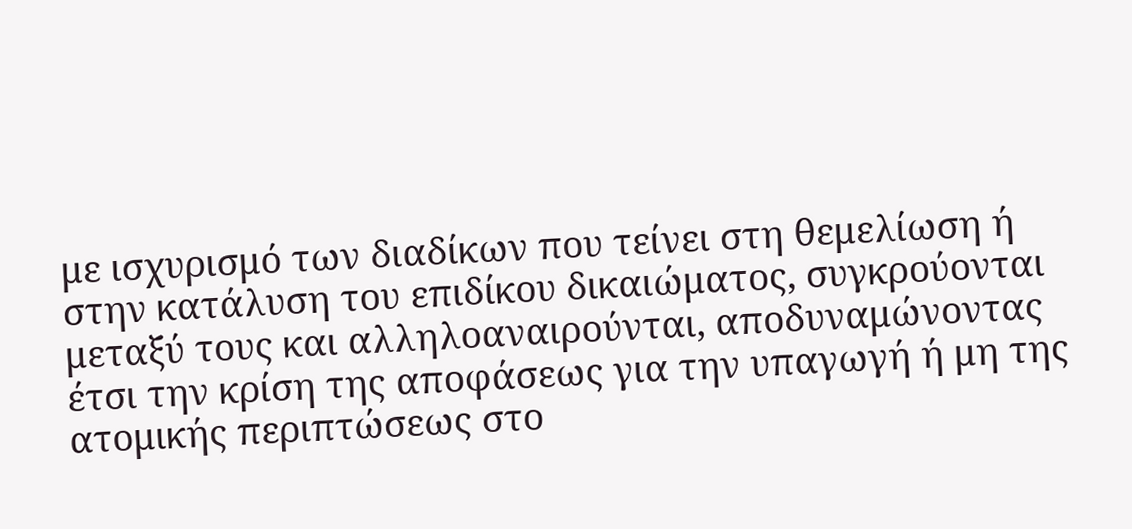με ισχυρισμό των διαδίκων που τείνει στη θεμελίωση ή στην κατάλυση του επιδίκου δικαιώματος, συγκρούονται μεταξύ τους και αλληλοαναιρούνται, αποδυναμώνοντας έτσι την κρίση της αποφάσεως για την υπαγωγή ή μη της ατομικής περιπτώσεως στο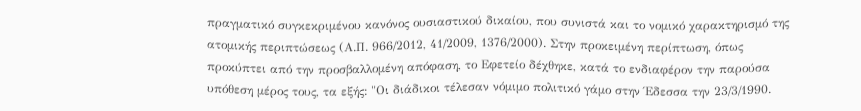πραγματικό συγκεκριμένου κανόνος ουσιαστικού δικαίου, που συνιστά και το νομικό χαρακτηρισμό της ατομικής περιπτώσεως (Α.Π. 966/2012, 41/2009, 1376/2000). Στην προκειμένη περίπτωση, όπως προκύπτει από την προσβαλλομένη απόφαση, το Εφετείο δέχθηκε, κατά το ενδιαφέρον την παρούσα υπόθεση μέρος τους, τα εξής: "Οι διάδικοι τέλεσαν νόμιμο πολιτικό γάμο στην Έδεσσα την 23/3/1990.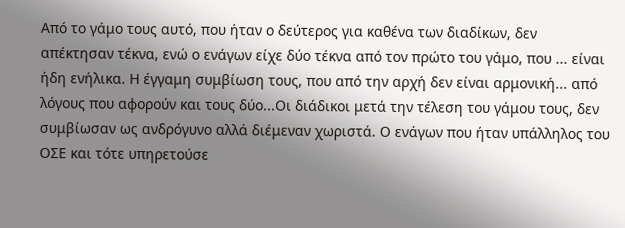Από το γάμο τους αυτό, που ήταν ο δεύτερος για καθένα των διαδίκων, δεν απέκτησαν τέκνα, ενώ ο ενάγων είχε δύο τέκνα από τον πρώτο του γάμο, που ... είναι ήδη ενήλικα. Η έγγαμη συμβίωση τους, που από την αρχή δεν είναι αρμονική... από λόγους που αφορούν και τους δύο...Οι διάδικοι μετά την τέλεση του γάμου τους, δεν συμβίωσαν ως ανδρόγυνο αλλά διέμεναν χωριστά. Ο ενάγων που ήταν υπάλληλος του ΟΣΕ και τότε υπηρετούσε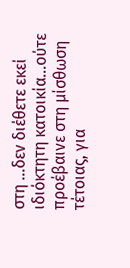στη …δεν διέθετε εκεί ιδιόκτητη κατοικία...ούτε προέβαινε στη μίσθωση τέτοιας, για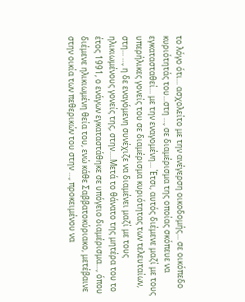το λόγο ότι... ασχολείτο με την ανέγερση οικοδομής... σε οικόπεδο κυριότητάς του...στη …, σε διαμέρισμα της οποίας σκόπευε να εγκατασταθεί... με την εναγομένη... Έτσι, αυτός διέμενε μαζί με τους υπερήλικες γονείς του σε διαμέρισμα κυριότητας των τελευταίων, στη... …, η δε εναγόμενη συνέχιζε να διαμένει μαζί με τους ηλικιωμένους γονείς της, στην....Μετά το θάνατο της μητέρα του το έτος 1991, ο ενάγων εγκαταστάθηκε σε υπόγειο διαμέρισμα..., όπου διέμενε ηλικιωμένη θεία του, ενώ κάθε Σαββατοκύριακο, μετέβαινε στην οικία των πεθερικών του στην …, προκειμένου να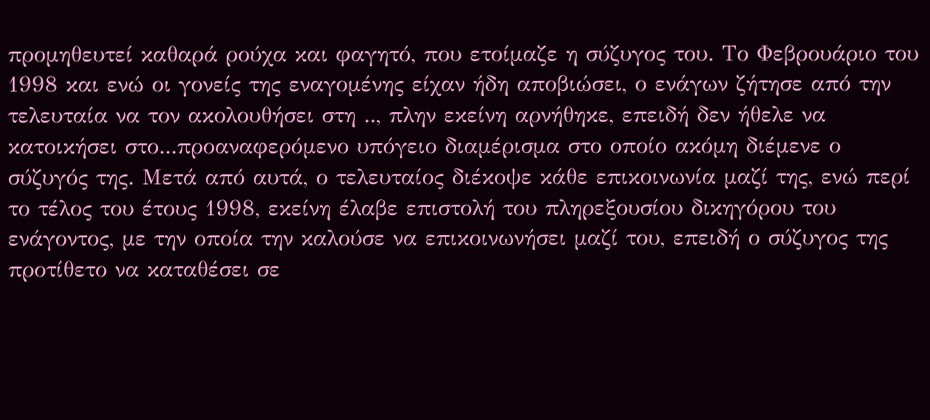προμηθευτεί καθαρά ρούχα και φαγητό, που ετοίμαζε η σύζυγος του. Το Φεβρουάριο του 1998 και ενώ οι γονείς της εναγομένης είχαν ήδη αποβιώσει, ο ενάγων ζήτησε από την τελευταία να τον ακολουθήσει στη .., πλην εκείνη αρνήθηκε, επειδή δεν ήθελε να κατοικήσει στο...προαναφερόμενο υπόγειο διαμέρισμα στο οποίο ακόμη διέμενε ο σύζυγός της. Μετά από αυτά, ο τελευταίος διέκοψε κάθε επικοινωνία μαζί της, ενώ περί το τέλος του έτους 1998, εκείνη έλαβε επιστολή του πληρεξουσίου δικηγόρου του ενάγοντος, με την οποία την καλούσε να επικοινωνήσει μαζί του, επειδή ο σύζυγος της προτίθετο να καταθέσει σε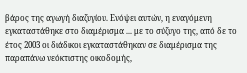βάρος της αγωγή διαζυγίου. Ενόψει αυτών, η εναγόμενη εγκαταστάθηκε στο διαμέρισμα ... με το σύζυγο της, από δε το έτος 2003 οι διάδικοι εγκαταστάθηκαν σε διαμέρισμα της παραπάνω νεόκτιστης οικοδομής,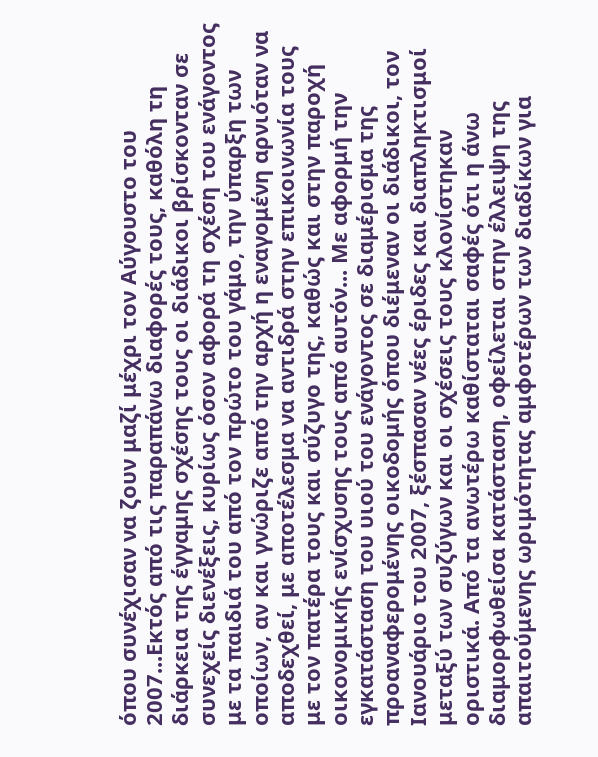όπου συνέχισαν να ζουν μαζί μέχρι τον Αύγουστο του 2007...Εκτός από τις παραπάνω διαφορές τους, καθόλη τη διάρκεια της έγγαμης σχέσης τους οι διάδικοι βρίσκονταν σε συνεχείς διενέξεις, κυρίως όσον αφορά τη σχέση του ενάγοντος με τα παιδιά του από τον πρώτο του γάμο, την ύπαρξη των οποίων, αν και γνώριζε από την αρχή η εναγομένη αρνιόταν να αποδεχθεί, με αποτέλεσμα να αντιδρά στην επικοινωνία τους με τον πατέρα τους και σύζυγο της, καθώς και στην παροχή οικονομικής ενίσχυσης τους από αυτόν... Με αφορμή την εγκατάσταση του υιού του ενάγοντος σε διαμέρισμα της προαναφερομένης οικοδομής όπου διέμεναν οι διάδικοι, τον Ιανουάριο του 2007, ξέσπασαν νέες έριδες και διαπληκτισμοί μεταξύ των συζύγων και οι σχέσεις τους κλονίστηκαν οριστικά. Από τα ανωτέρω καθίσταται σαφές ότι η άνω διαμορφωθείσα κατάσταση, οφείλεται στην έλλειψη της απαιτούμενης ωριμότητας αμφοτέρων των διαδίκων για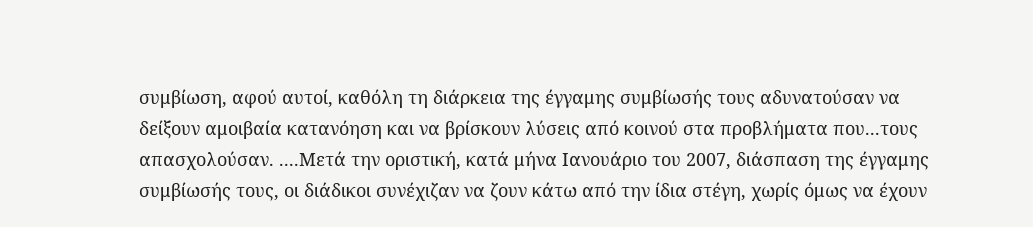συμβίωση, αφού αυτοί, καθόλη τη διάρκεια της έγγαμης συμβίωσής τους αδυνατούσαν να δείξουν αμοιβαία κατανόηση και να βρίσκουν λύσεις από κοινού στα προβλήματα που...τους απασχολούσαν. ....Μετά την οριστική, κατά μήνα Ιανουάριο του 2007, διάσπαση της έγγαμης συμβίωσής τους, οι διάδικοι συνέχιζαν να ζουν κάτω από την ίδια στέγη, χωρίς όμως να έχουν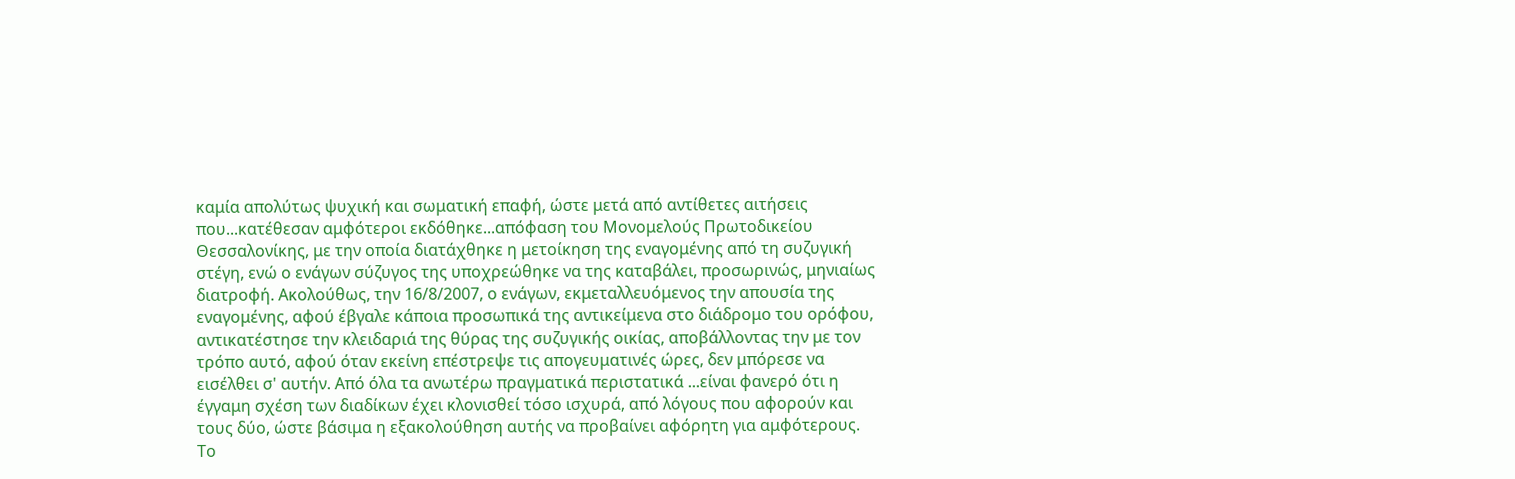καμία απολύτως ψυχική και σωματική επαφή, ώστε μετά από αντίθετες αιτήσεις που...κατέθεσαν αμφότεροι εκδόθηκε...απόφαση του Μονομελούς Πρωτοδικείου Θεσσαλονίκης, με την οποία διατάχθηκε η μετοίκηση της εναγομένης από τη συζυγική στέγη, ενώ ο ενάγων σύζυγος της υποχρεώθηκε να της καταβάλει, προσωρινώς, μηνιαίως διατροφή. Ακολούθως, την 16/8/2007, ο ενάγων, εκμεταλλευόμενος την απουσία της εναγομένης, αφού έβγαλε κάποια προσωπικά της αντικείμενα στο διάδρομο του ορόφου, αντικατέστησε την κλειδαριά της θύρας της συζυγικής οικίας, αποβάλλοντας την με τον τρόπο αυτό, αφού όταν εκείνη επέστρεψε τις απογευματινές ώρες, δεν μπόρεσε να εισέλθει σ' αυτήν. Από όλα τα ανωτέρω πραγματικά περιστατικά ...είναι φανερό ότι η έγγαμη σχέση των διαδίκων έχει κλονισθεί τόσο ισχυρά, από λόγους που αφορούν και τους δύο, ώστε βάσιμα η εξακολούθηση αυτής να προβαίνει αφόρητη για αμφότερους. Το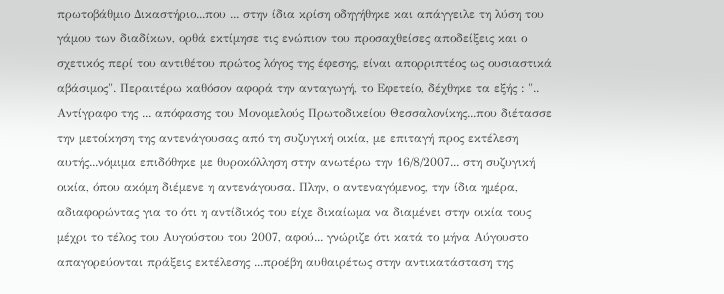πρωτοβάθμιο Δικαστήριο...που ... στην ίδια κρίση οδηγήθηκε και απάγγειλε τη λύση του γάμου των διαδίκων, ορθά εκτίμησε τις ενώπιον του προσαχθείσες αποδείξεις και ο σχετικός περί του αντιθέτου πρώτος λόγος της έφεσης, είναι απορριπτέος ως ουσιαστικά αβάσιμος". Περαιτέρω καθόσον αφορά την ανταγωγή, το Εφετείο, δέχθηκε τα εξής : ".. Αντίγραφο της ... απόφασης του Μονομελούς Πρωτοδικείου Θεσσαλονίκης...που διέτασσε την μετοίκηση της αντενάγουσας από τη συζυγική οικία, με επιταγή προς εκτέλεση αυτής...νόμιμα επιδόθηκε με θυροκόλληση στην ανωτέρω την 16/8/2007... στη συζυγική οικία, όπου ακόμη διέμενε η αντενάγουσα. Πλην, ο αντεναγόμενος, την ίδια ημέρα, αδιαφορώντας για το ότι η αντίδικός του είχε δικαίωμα να διαμένει στην οικία τους μέχρι το τέλος του Αυγούστου του 2007, αφού... γνώριζε ότι κατά το μήνα Αύγουστο απαγορεύονται πράξεις εκτέλεσης ...προέβη αυθαιρέτως στην αντικατάσταση της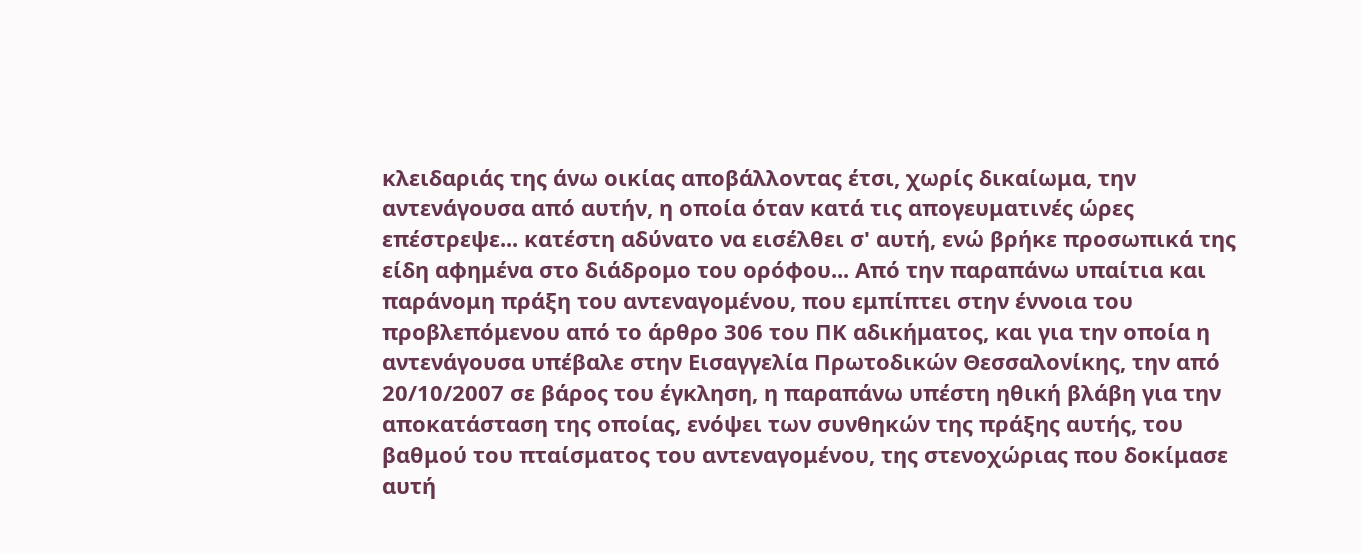κλειδαριάς της άνω οικίας αποβάλλοντας έτσι, χωρίς δικαίωμα, την αντενάγουσα από αυτήν, η οποία όταν κατά τις απογευματινές ώρες επέστρεψε... κατέστη αδύνατο να εισέλθει σ' αυτή, ενώ βρήκε προσωπικά της είδη αφημένα στο διάδρομο του ορόφου... Από την παραπάνω υπαίτια και παράνομη πράξη του αντεναγομένου, που εμπίπτει στην έννοια του προβλεπόμενου από το άρθρο 306 του ΠΚ αδικήματος, και για την οποία η αντενάγουσα υπέβαλε στην Εισαγγελία Πρωτοδικών Θεσσαλονίκης, την από 20/10/2007 σε βάρος του έγκληση, η παραπάνω υπέστη ηθική βλάβη για την αποκατάσταση της οποίας, ενόψει των συνθηκών της πράξης αυτής, του βαθμού του πταίσματος του αντεναγομένου, της στενοχώριας που δοκίμασε αυτή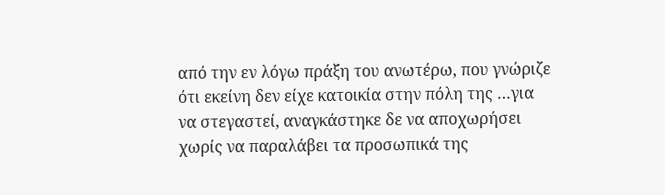από την εν λόγω πράξη του ανωτέρω, που γνώριζε ότι εκείνη δεν είχε κατοικία στην πόλη της …για να στεγαστεί, αναγκάστηκε δε να αποχωρήσει χωρίς να παραλάβει τα προσωπικά της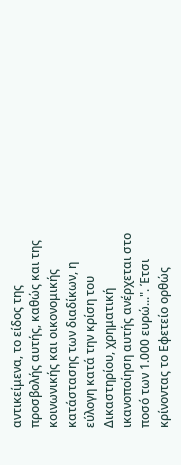αντικείμενα, το είδος της προσβολής αυτής, καθώς και της κοινωνικής και οικονομικής κατάστασης των διαδίκων, η εύλογη κατά την κρίση του Δικαστηρίου, χρηματική ικανοποίηση αυτής ανέρχεται στο ποσό των 1.000 ευρώ...". Έτσι κρίνοντας το Εφετείο ορθώς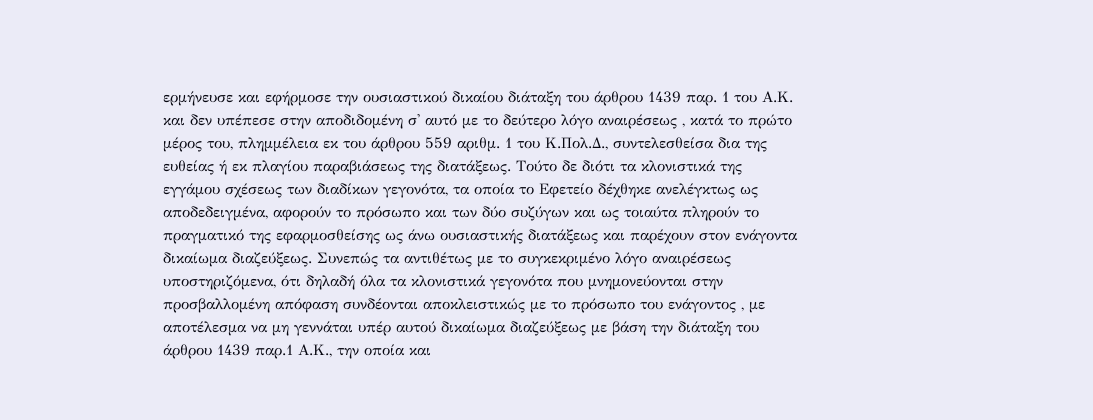ερμήνευσε και εφήρμοσε την ουσιαστικού δικαίου διάταξη του άρθρου 1439 παρ. 1 του Α.Κ. και δεν υπέπεσε στην αποδιδομένη σ' αυτό με το δεύτερο λόγο αναιρέσεως , κατά το πρώτο μέρος του, πλημμέλεια εκ του άρθρου 559 αριθμ. 1 του Κ.Πολ.Δ., συντελεσθείσα δια της ευθείας ή εκ πλαγίου παραβιάσεως της διατάξεως. Τούτο δε διότι τα κλονιστικά της εγγάμου σχέσεως των διαδίκων γεγονότα, τα οποία το Εφετείο δέχθηκε ανελέγκτως ως αποδεδειγμένα, αφορούν το πρόσωπο και των δύο συζύγων και ως τοιαύτα πληρούν το πραγματικό της εφαρμοσθείσης ως άνω ουσιαστικής διατάξεως και παρέχουν στον ενάγοντα δικαίωμα διαζεύξεως. Συνεπώς τα αντιθέτως με το συγκεκριμένο λόγο αναιρέσεως υποστηριζόμενα, ότι δηλαδή όλα τα κλονιστικά γεγονότα που μνημονεύονται στην προσβαλλομένη απόφαση συνδέονται αποκλειστικώς με το πρόσωπο του ενάγοντος , με αποτέλεσμα να μη γεννάται υπέρ αυτού δικαίωμα διαζεύξεως με βάση την διάταξη του άρθρου 1439 παρ.1 Α.Κ., την οποία και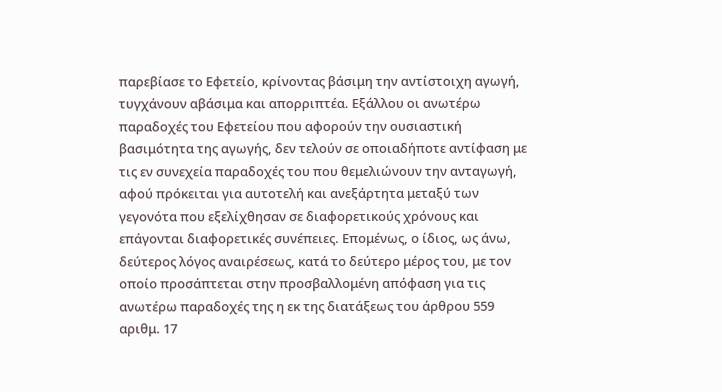παρεβίασε το Εφετείο, κρίνοντας βάσιμη την αντίστοιχη αγωγή, τυγχάνουν αβάσιμα και απορριπτέα. Εξάλλου οι ανωτέρω παραδοχές του Εφετείου που αφορούν την ουσιαστική βασιμότητα της αγωγής, δεν τελούν σε οποιαδήποτε αντίφαση με τις εν συνεχεία παραδοχές του που θεμελιώνουν την ανταγωγή, αφού πρόκειται για αυτοτελή και ανεξάρτητα μεταξύ των γεγονότα που εξελίχθησαν σε διαφορετικούς χρόνους και επάγονται διαφορετικές συνέπειες. Επομένως, ο ίδιος, ως άνω, δεύτερος λόγος αναιρέσεως, κατά το δεύτερο μέρος του, με τον οποίο προσάπτεται στην προσβαλλομένη απόφαση για τις ανωτέρω παραδοχές της η εκ της διατάξεως του άρθρου 559 αριθμ. 17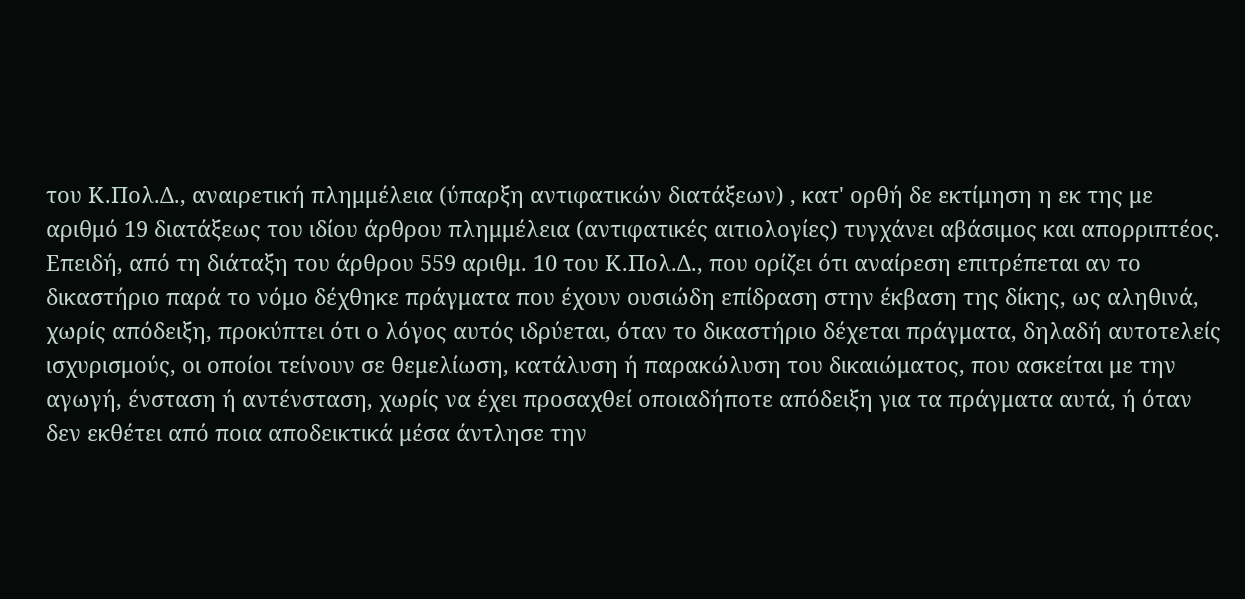του Κ.Πολ.Δ., αναιρετική πλημμέλεια (ύπαρξη αντιφατικών διατάξεων) , κατ' ορθή δε εκτίμηση η εκ της με αριθμό 19 διατάξεως του ιδίου άρθρου πλημμέλεια (αντιφατικές αιτιολογίες) τυγχάνει αβάσιμος και απορριπτέος. Επειδή, από τη διάταξη του άρθρου 559 αριθμ. 10 του Κ.Πολ.Δ., που ορίζει ότι αναίρεση επιτρέπεται αν το δικαστήριο παρά το νόμο δέχθηκε πράγματα που έχουν ουσιώδη επίδραση στην έκβαση της δίκης, ως αληθινά, χωρίς απόδειξη, προκύπτει ότι ο λόγος αυτός ιδρύεται, όταν το δικαστήριο δέχεται πράγματα, δηλαδή αυτοτελείς ισχυρισμούς, οι οποίοι τείνουν σε θεμελίωση, κατάλυση ή παρακώλυση του δικαιώματος, που ασκείται με την αγωγή, ένσταση ή αντένσταση, χωρίς να έχει προσαχθεί οποιαδήποτε απόδειξη για τα πράγματα αυτά, ή όταν δεν εκθέτει από ποια αποδεικτικά μέσα άντλησε την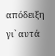απόδειξη γι` αυτά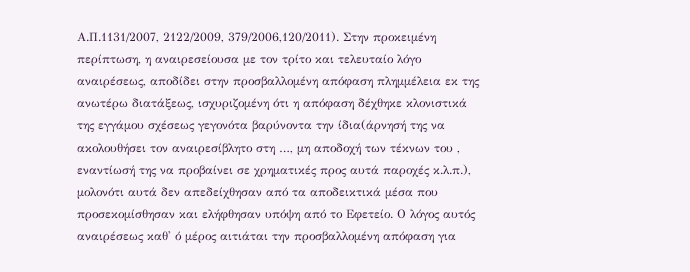Α.Π.1131/2007, 2122/2009, 379/2006,120/2011). Στην προκειμένη περίπτωση, η αναιρεσείουσα με τον τρίτο και τελευταίο λόγο αναιρέσεως, αποδίδει στην προσβαλλομένη απόφαση πλημμέλεια εκ της ανωτέρω διατάξεως, ισχυριζομένη ότι η απόφαση δέχθηκε κλονιστικά της εγγάμου σχέσεως γεγονότα βαρύνοντα την ίδια(άρνησή της να ακολουθήσει τον αναιρεσίβλητο στη …, μη αποδοχή των τέκνων του , εναντίωσή της να προβαίνει σε χρηματικές προς αυτά παροχές κ.λ.π.), μολονότι αυτά δεν απεδείχθησαν από τα αποδεικτικά μέσα που προσεκομίσθησαν και ελήφθησαν υπόψη από το Εφετείο. Ο λόγος αυτός αναιρέσεως καθ' ό μέρος αιτιάται την προσβαλλομένη απόφαση για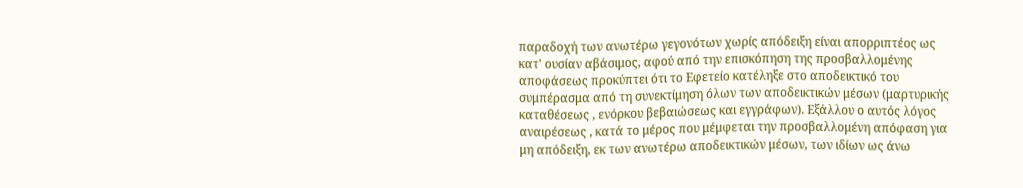παραδοχή των ανωτέρω γεγονότων χωρίς απόδειξη είναι απορριπτέος ως κατ' ουσίαν αβάσιμος, αφού από την επισκόπηση της προσβαλλομένης αποφάσεως προκύπτει ότι το Εφετείο κατέληξε στο αποδεικτικό του συμπέρασμα από τη συνεκτίμηση όλων των αποδεικτικών μέσων (μαρτυρικής καταθέσεως , ενόρκου βεβαιώσεως και εγγράφων). Εξάλλου ο αυτός λόγος αναιρέσεως , κατά το μέρος που μέμφεται την προσβαλλομένη απόφαση για μη απόδειξη, εκ των ανωτέρω αποδεικτικών μέσων, των ιδίων ως άνω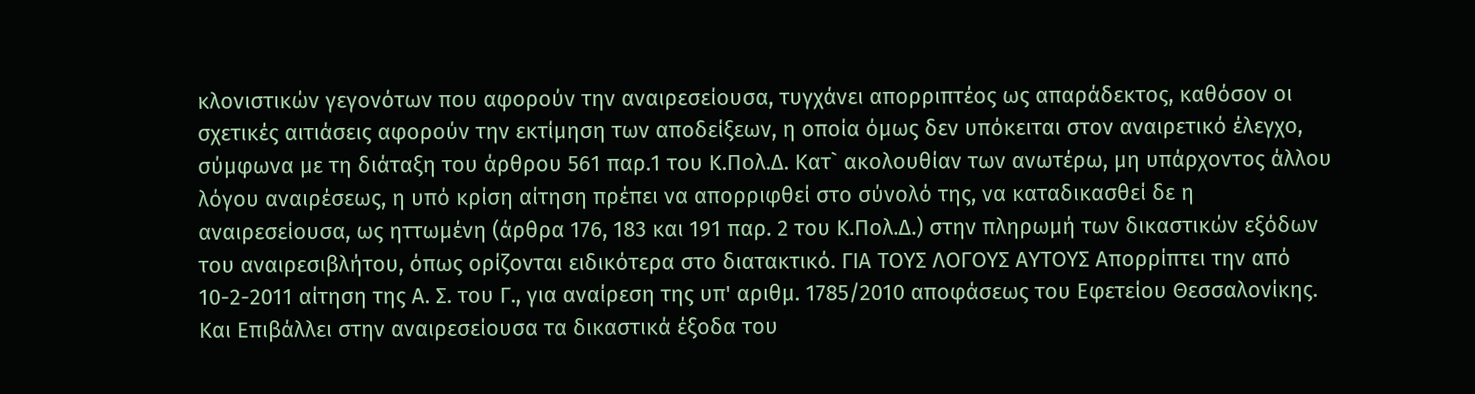κλονιστικών γεγονότων που αφορούν την αναιρεσείουσα, τυγχάνει απορριπτέος ως απαράδεκτος, καθόσον οι σχετικές αιτιάσεις αφορούν την εκτίμηση των αποδείξεων, η οποία όμως δεν υπόκειται στον αναιρετικό έλεγχο, σύμφωνα με τη διάταξη του άρθρου 561 παρ.1 του Κ.Πολ.Δ. Κατ` ακολουθίαν των ανωτέρω, μη υπάρχοντος άλλου λόγου αναιρέσεως, η υπό κρίση αίτηση πρέπει να απορριφθεί στο σύνολό της, να καταδικασθεί δε η αναιρεσείουσα, ως ηττωμένη (άρθρα 176, 183 και 191 παρ. 2 του Κ.Πολ.Δ.) στην πληρωμή των δικαστικών εξόδων του αναιρεσιβλήτου, όπως ορίζονται ειδικότερα στο διατακτικό. ΓΙΑ ΤΟΥΣ ΛΟΓΟΥΣ ΑΥΤΟΥΣ Απορρίπτει την από 10-2-2011 αίτηση της Α. Σ. του Γ., για αναίρεση της υπ' αριθμ. 1785/2010 αποφάσεως του Εφετείου Θεσσαλονίκης. Και Επιβάλλει στην αναιρεσείουσα τα δικαστικά έξοδα του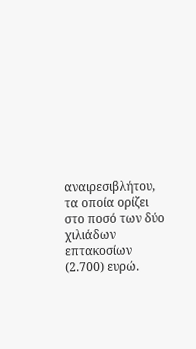αναιρεσιβλήτου, τα οποία ορίζει στο ποσό των δύο χιλιάδων επτακοσίων (2.700) ευρώ.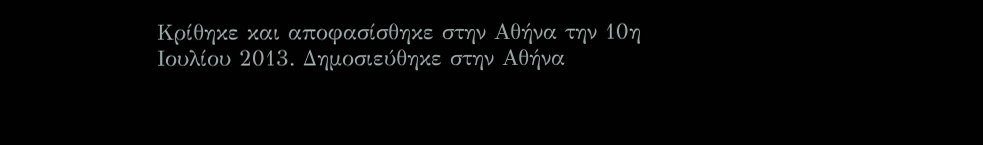Κρίθηκε και αποφασίσθηκε στην Αθήνα την 10η Ιουλίου 2013. Δημοσιεύθηκε στην Αθήνα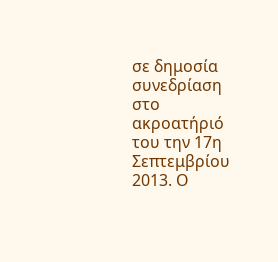σε δημοσία συνεδρίαση στο ακροατήριό του την 17η Σεπτεμβρίου 2013. Ο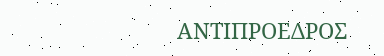ΑΝΤΙΠΡΟΕΔΡΟΣ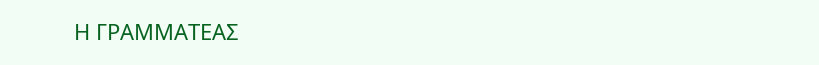Η ΓΡΑΜΜΑΤΕΑΣ